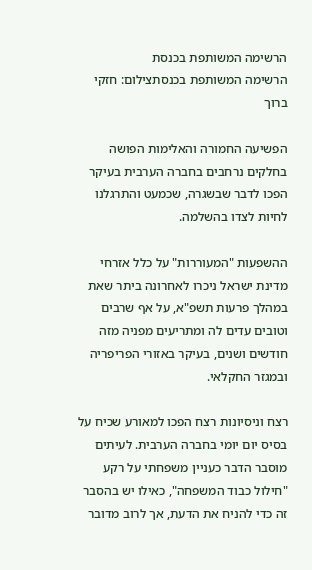הרשימה המשותפת בכנסת
הרשימה המשותפת בכנסתצילום: חזקי ברוך

הפשיעה החמורה והאלימות הפושה בחלקים נרחבים בחברה הערבית בעיקר הפכו לדבר שבשגרה, שכמעט והתרגלנו לחיות לצדו בהשלמה.

ההשפעות "המעוררות" על כלל אזרחי מדינת ישראל ניכרו לאחרונה ביתר שאת במהלך פרעות תשפ"א, על אף שרבים וטובים עדים לה ומתריעים מפניה מזה חודשים ושנים, בעיקר באזורי הפריפריה ובמגזר החקלאי.

רצח וניסיונות רצח הפכו למאורע שכיח על בסיס יום יומי בחברה הערבית. לעיתים מוסבר הדבר כעניין משפחתי על רקע "חילול כבוד המשפחה", כאילו יש בהסבר זה כדי להניח את הדעת, אך לרוב מדובר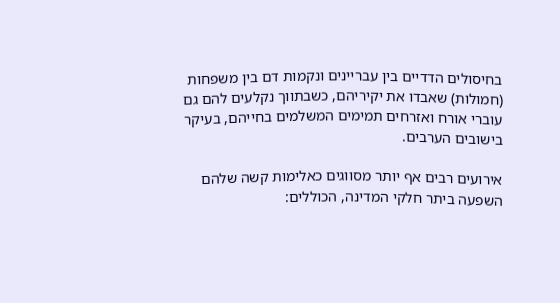בחיסולים הדדיים בין עבריינים ונקמות דם בין משפחות (חמולות) שאבדו את יקיריהם, כשבתווך נקלעים להם גם עוברי אורח ואזרחים תמימים המשלמים בחייהם, בעיקר בישובים הערבים.

אירועים רבים אף יותר מסווגים כאלימות קשה שלהם השפעה ביתר חלקי המדינה, הכוללים: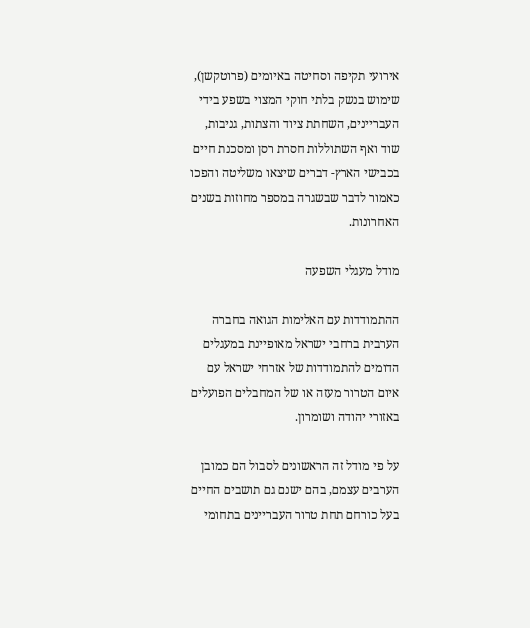אירועי תקיפה וסחיטה באיומים (פרוטקשן), שימוש בנשק בלתי חוקי המצוי בשפע בידי העבריינים, השחתת ציוד והצתות, גניבות, שוד ואף השתוללות חסרת רסן ומסכנת חיים בכבישי הארץ- דברים שיצאו משליטה והפכו כאמור לדבר שבשגרה במספר מחוזות בשנים האחרונות.

מודל מעגלי השפעה

ההתמודדות עם האלימות הגואה בחברה הערבית ברחבי ישראל מאופיינת במעגלים הדומים להתמודדות של אזרחי ישראל עם איום הטרור מעזה או של המחבלים הפועלים באזורי יהודה ושומרון.

על פי מודל זה הראשונים לסבול הם כמובן הערבים עצמם, בהם ישנם גם תושבים החיים בעל כורחם תחת טרור העבריינים בתחומי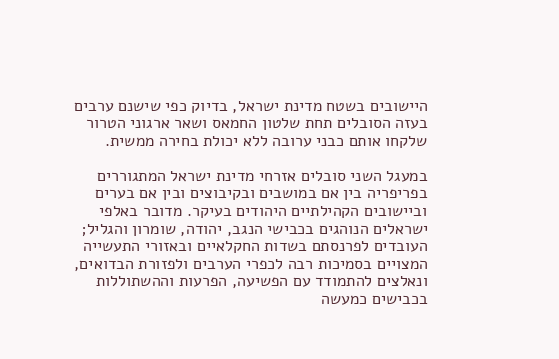היישובים בשטח מדינת ישראל, בדיוק כפי שישנם ערבים בעזה הסובלים תחת שלטון החמאס ושאר ארגוני הטרור שלקחו אותם כבני ערובה ללא יכולת בחירה ממשית.

במעגל השני סובלים אזרחי מדינת ישראל המתגוררים בפריפריה בין אם במושבים ובקיבוצים ובין אם בערים וביישובים הקהילתיים היהודים בעיקר. מדובר באלפי ישראלים הנוהגים בכבישי הנגב, יהודה, שומרון והגליל; העובדים לפרנסתם בשדות החקלאיים ובאזורי התעשייה המצויים בסמיכות רבה לכפרי הערבים ולפזורת הבדואים, ונאלצים להתמודד עם הפשיעה, הפרעות וההשתוללות בכבישים כמעשה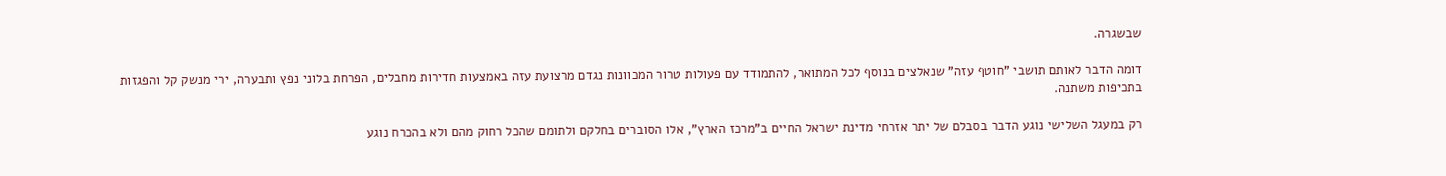שבשגרה.

דומה הדבר לאותם תושבי "חוטף עזה" שנאלצים בנוסף לכל המתואר, להתמודד עם פעולות טרור המכוונות נגדם מרצועת עזה באמצעות חדירות מחבלים, הפרחת בלוני נפץ ותבערה, ירי מנשק קל והפגזות בתכיפות משתנה.

רק במעגל השלישי נוגע הדבר בסבלם של יתר אזרחי מדינת ישראל החיים ב"מרכז הארץ", אלו הסוברים בחלקם ולתומם שהכל רחוק מהם ולא בהכרח נוגע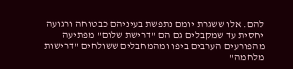להם. אלו ששגרת יומם נתפשת בעיניהם כבטוחה ורגועה יחסית עד שמקבלים גם הם "דרישת שלום" מפתיעה מהפורעים הערבים ביפו ומהמחבלים ששולחים "דרישות מלחמה"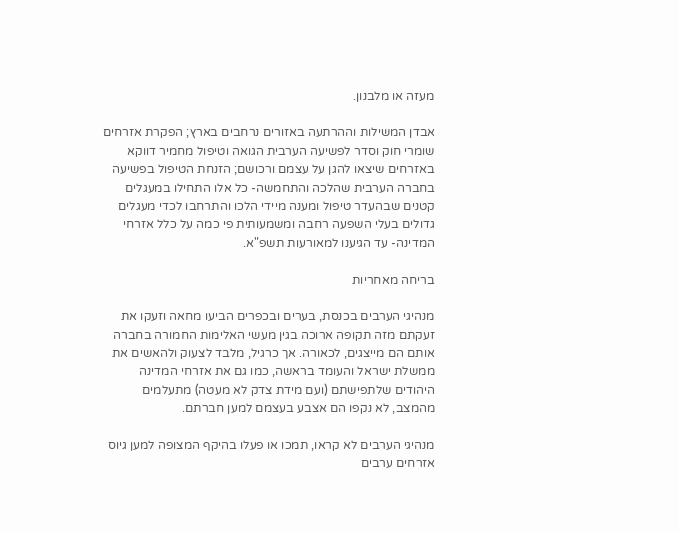מעזה או מלבנון.

אבדן המשילות וההרתעה באזורים נרחבים בארץ; הפקרת אזרחים שומרי חוק וסדר לפשיעה הערבית הגואה וטיפול מחמיר דווקא באזרחים שיצאו להגן על עצמם ורכושם; הזנחת הטיפול בפשיעה בחברה הערבית שהלכה והתחמשה- כל אלו התחילו במעגלים קטנים שבהעדר טיפול ומענה מיידי הלכו והתרחבו לכדי מעגלים גדולים בעלי השפעה רחבה ומשמעותית פי כמה על כלל אזרחי המדינה- עד הגיענו למאורעות תשפ"א.

בריחה מאחריות

מנהיגי הערבים בכנסת, בערים ובכפרים הביעו מחאה וזעקו את זעקתם מזה תקופה ארוכה בגין מעשי האלימות החמורה בחברה אותם הם מייצגים, לכאורה. אך כרגיל, מלבד לצעוק ולהאשים את ממשלת ישראל והעומד בראשה, כמו גם את אזרחי המדינה היהודים שלתפישתם (ועם מידת צדק לא מעטה) מתעלמים מהמצב, לא נקפו הם אצבע בעצמם למען חברתם.

מנהיגי הערבים לא קראו, תמכו או פעלו בהיקף המצופה למען גיוס אזרחים ערבים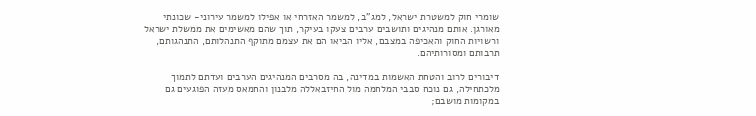שומרי חוק למשטרת ישראל, למג"ב, למשמר האזרחי או אפילו למשמר עירוני- שכונתי מאורגן. אותם מנהיגים ותושבים ערבים צעקו בעיקר, תוך שהם מאשימים את ממשלת ישראל ורשויות החוק והאכיפה במצבם, אליו הביאו הם את עצמם מתוקף התנהלותם, התנהגותם, תרבותם ומסורותיהם.

דיבורים לרוב והטחת האשמות במדינה, בה מסרבים המנהיגים הערבים ועדתם לתמוך מלכתחילה, גם נוכח סבבי המלחמה מול החיזבאללה מלבנון והחמאס מעזה הפוגעים גם במקומות מושבם;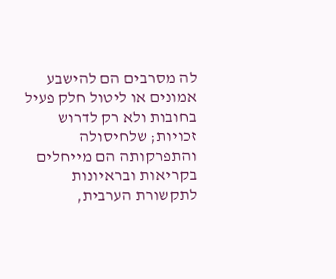לה מסרבים הם להישבע אמונים או ליטול חלק פעיל בחובות ולא רק לדרוש זכויות; שלחיסולה והתפרקותה הם מייחלים בקריאות ובראיונות לתקשורת הערבית,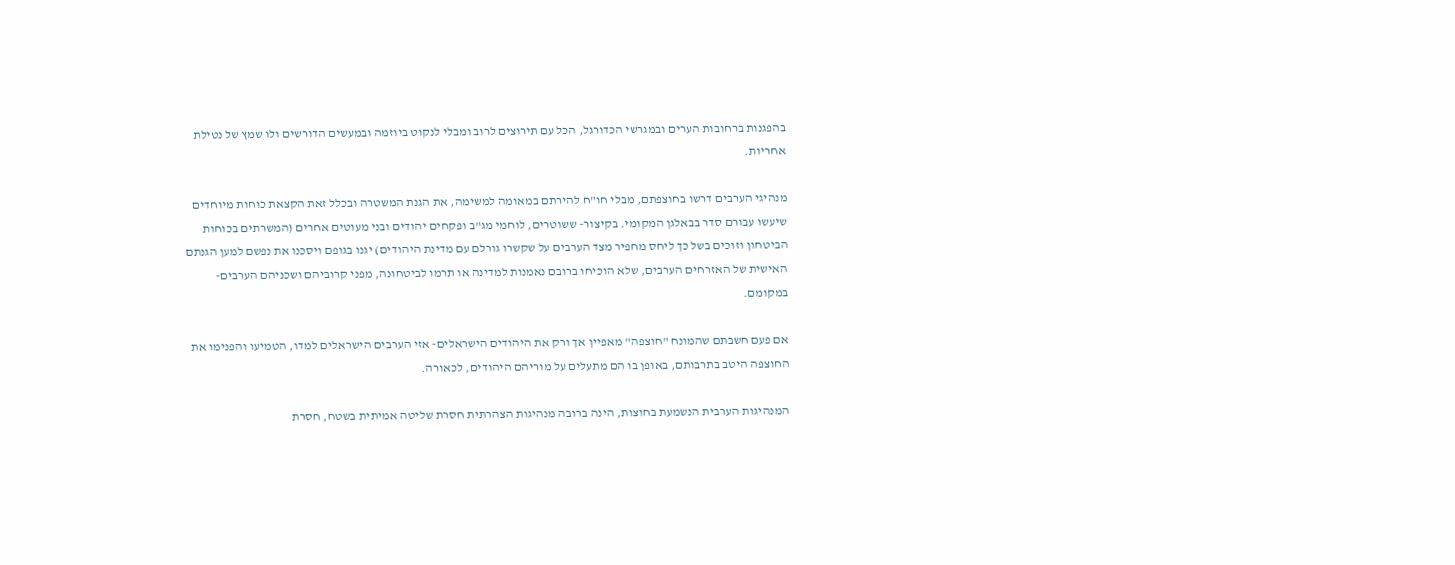בהפגנות ברחובות הערים ובמגרשי הכדורגל, הכל עם תירוצים לרוב ומבלי לנקוט ביוזמה ובמעשים הדורשים ולו שמץ של נטילת אחריות.

מנהיגי הערבים דרשו בחוצפתם, מבלי חו"ח להירתם במאומה למשימה, את הגנת המשטרה ובכלל זאת הקצאת כוחות מיוחדים שיעשו עבורם סדר בבאלגן המקומי. בקיצור- ששוטרים, לוחמי מג"ב ופקחים יהודים ובני מעוטים אחרים (המשרתים בכוחות הביטחון וזוכים בשל כך ליחס מחפיר מצד הערבים על שקשרו גורלם עם מדינת היהודים) יגנו בגופם ויסכנו את נפשם למען הגנתם האישית של האזרחים הערבים, שלא הוכיחו ברובם נאמנות למדינה או תרמו לביטחונה, מפני קרוביהם ושכניהם הערבים- במקומם.

אם פעם חשבתם שהמונח "חוצפה" מאפיין אך ורק את היהודים הישראלים- אזי הערבים הישראלים למדו, הטמיעו והפנימו את החוצפה היטב בתרבותם, באופן בו הם מתעלים על מוריהם היהודים, לכאורה.

המנהיגות הערבית הנשמעת בחוצות, הינה ברובה מנהיגות הצהרתית חסרת שליטה אמיתית בשטח, חסרת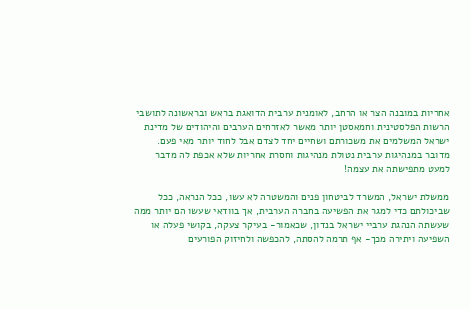אחריות במובנה הצר או הרחב, לאומנית ערבית הדואגת בראש ובראשונה לתושבי הרשות הפלסטינית וחמאסטן יותר מאשר לאזרחים הערבים והיהודים של מדינת ישראל המשלמים את משכורתם ושחיים יחד לצדם אבל לחוד יותר מאי פעם. מדובר במנהיגות ערבית נטולת מנהיגות וחסרת אחריות שלא אכפת לה מדבר למעט מתפישתה את עצמה!

ממשלת ישראל, המשרד לביטחון פנים והמשטרה לא עשו, ככל הנראה, ככל שביכולתם כדי למגר את הפשיעה בחברה הערבית, אך בוודאי שעשו הם יותר ממה שעשתה הנהגת ערביי ישראל בנדון, שכאמור- בעיקר צעקה, בקושי פעלה או השפיעה ויתירה מכך- אף תרמה להסתה, להכפשה ולחיזוק הפורעים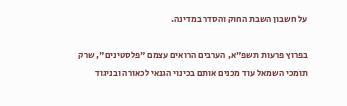על חשבון השבת החוק והסדר במדינה.

בפרוץ פרעות תשפ"א, הערבים הרואים עצמם "פלסטינים", שרק תומכי השמאל עוד מכנים אותם בכינוי הגנאי לכאורה ובניגוד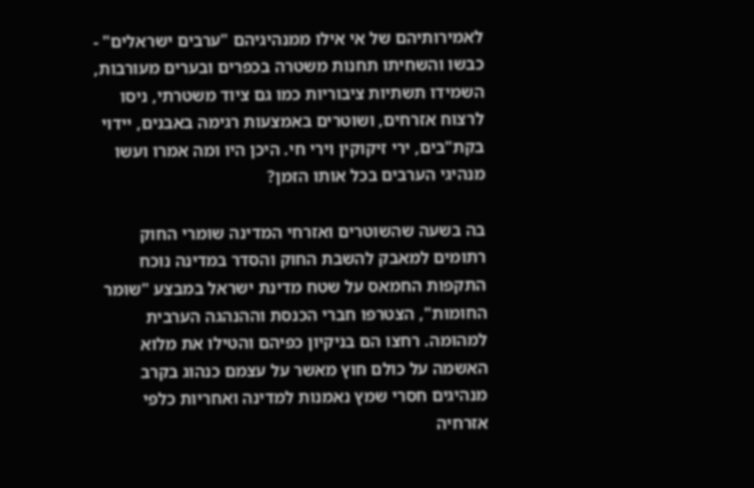לאמירותיהם של אי אילו ממנהיגיהם "ערבים ישראלים" - כבשו והשחיתו תחנות משטרה בכפרים ובערים מעורבות, השמידו תשתיות ציבוריות כמו גם ציוד משטרתי, ניסו לרצוח אזרחים, ושוטרים באמצעות רגימה באבנים, יידוי בקת"בים, ירי זיקוקין וירי חי. היכן היו ומה אמרו ועשו מנהיגי הערבים בכל אותו הזמן?

בה בשעה שהשוטרים ואזרחי המדינה שומרי החוק רתומים למאבק להשבת החוק והסדר במדינה נוכח התקפות החמאס על שטח מדינת ישראל במבצע "שומר החומות", הצטרפו חברי הכנסת וההנהגה הערבית למהומה. רחצו הם בניקיון כפיהם והטילו את מלוא האשמה על כולם חוץ מאשר על עצמם כנהוג בקרב מנהיגים חסרי שמץ נאמנות למדינה ואחריות כלפי אזרחיה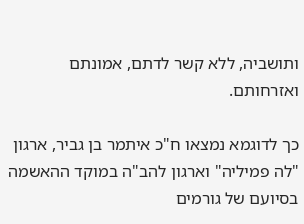ותושביה, ללא קשר לדתם, אמונתם ואזרחותם.

כך לדוגמא נמצאו ח"כ איתמר בן גביר, ארגון "לה פמיליה" וארגון להב"ה במוקד ההאשמה בסיועם של גורמים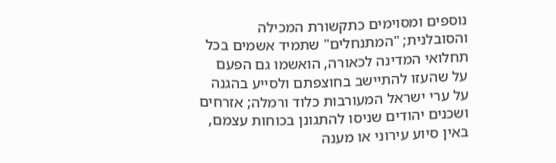נוספים ומסוימים כתקשורת המכילה והסובלנית; "המתנחלים" שתמיד אשמים בכל תחלואי המדינה לכאורה, הואשמו גם הפעם על שהעזו להתיישב בחוצפתם ולסייע בהגנה על ערי ישראל המעורבות כלוד ורמלה; אזרחים ושכנים יהודים שניסו להתגונן בכוחות עצמם, באין סיוע עירוני או מענה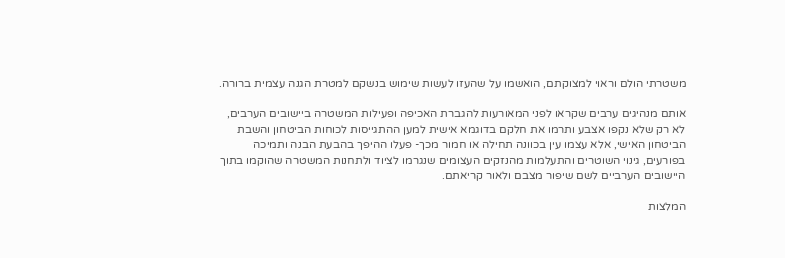משטרתי הולם וראוי למצוקתם, הואשמו על שהעזו לעשות שימוש בנשקם למטרת הגנה עצמית ברורה.

אותם מנהיגים ערבים שקראו לפני המאורעות להגברת האכיפה ופעילות המשטרה ביישובים הערבים, לא רק שלא נקפו אצבע ותרמו את חלקם בדוגמא אישית למען ההתגייסות לכוחות הביטחון והשבת הביטחון האישי, אלא עצמו עין בכוונה תחילה או חמור מכך- פעלו ההיפך בהבעת הבנה ותמיכה בפורעים, גינוי השוטרים והתעלמות מהנזקים העצומים שנגרמו לציוד ולתחנות המשטרה שהוקמו בתוך היישובים הערביים לשם שיפור מצבם ולאור קריאתם.

המלצות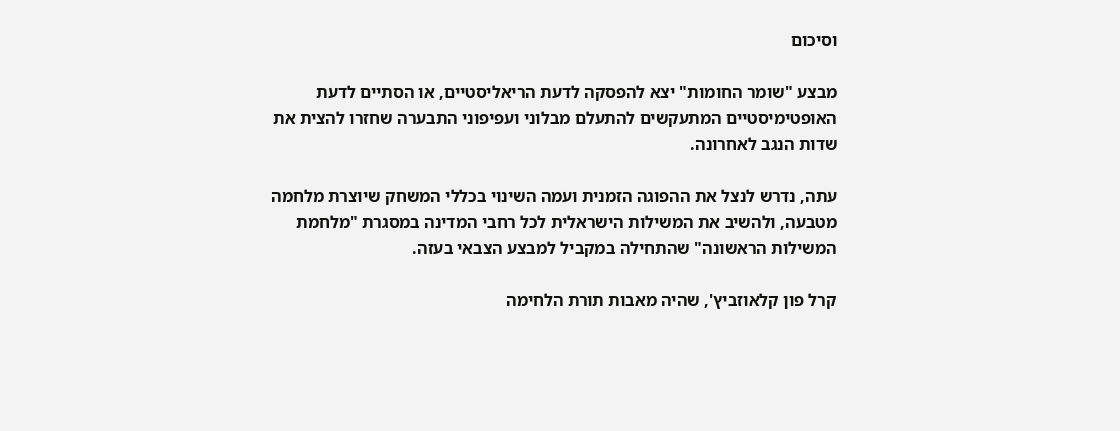וסיכום

מבצע "שומר החומות" יצא להפסקה לדעת הריאליסטיים, או הסתיים לדעת האופטימיסטיים המתעקשים להתעלם מבלוני ועפיפוני התבערה שחזרו להצית את שדות הנגב לאחרונה.

עתה, נדרש לנצל את ההפוגה הזמנית ועמה השינוי בכללי המשחק שיוצרת מלחמה מטבעה, ולהשיב את המשילות הישראלית לכל רחבי המדינה במסגרת "מלחמת המשילות הראשונה" שהתחילה במקביל למבצע הצבאי בעזה.

קרל פון קלאוזביץ', שהיה מאבות תורת הלחימה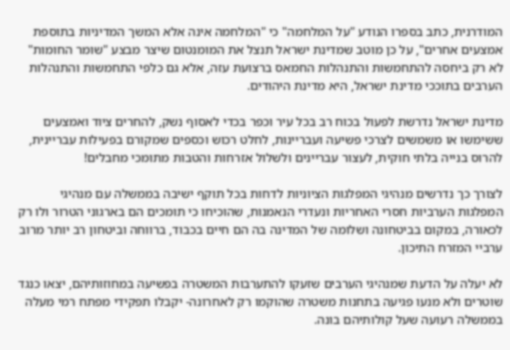המודרנית, כתב בספרו הנודע "על המלחמה" כי "המלחמה אינה אלא המשך המדיניות בתוספת אמצעים אחרים", על כן מוטב שמדינת ישראל תנצל את המומנטום שיצר מבצע "שומר החומות" לא רק ביחסה להתחמשות והתנהלות החמאס ברצועת עזה, אלא גם כלפי התחמשות והתנהלות הערבים בתוככי מדינת ישראל, היא מדינת היהודים.

מדינת ישראל נדרשת לפעול בכוח רב בכל עיר וכפר בכדי לאסוף נשק, להחרים ציוד ואמצעים ששימשו או משמשים לצרכי פשיעה ועבריינות, לחלט רכוש וכספים שמקורם בפעילות עבריינית, להרוס בנייה בלתי חוקית, לעצור עבריינים ולשלול אזרחות והטבות מתומכי מחבלים!

לצורך כך נדרשים מנהיגי המפלגות הציוניות לדחות בכל תוקף ישיבה בממשלה עם מנהיגי המפלגות הערביות חסרי האחריות ונעדרי הנאמנות, שהוכיחו כי תומכים הם בארגוני הטרור ולו רק לכאורה, במקום בביטחונה ושלומה של המדינה בה הם חיים בכבוד, ברווחה וביטחון רב יותר מרוב ערביי המזרח התיכון.

לא יעלה על הדעת שמנהיגי הערבים שזעקו להתערבות המשטרה בפשיעה במחוזותיהם, יצאו כנגד שוטרים ולא מנעו פגיעה בתחנות משטרה שהוקמו רק לאחרונה- יקבלו תפקידי מפתח רמי מעלה בממשלה רעועה שעל קולותיהם בונה.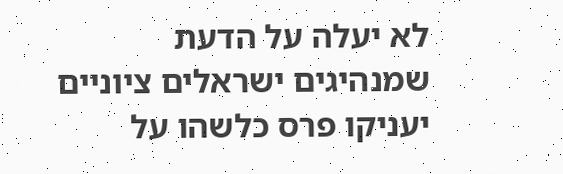לא יעלה על הדעת שמנהיגים ישראלים ציוניים יעניקו פרס כלשהו על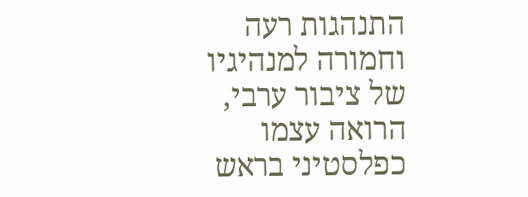התנהגות רעה וחמורה למנהיגיו של ציבור ערבי, הרואה עצמו כפלסטיני בראש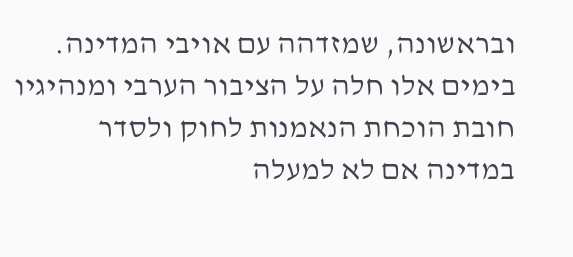ובראשונה, שמזדהה עם אויבי המדינה. בימים אלו חלה על הציבור הערבי ומנהיגיו חובת הוכחת הנאמנות לחוק ולסדר במדינה אם לא למעלה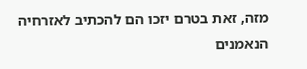מזה, זאת בטרם יזכו הם להכתיב לאזרחיה הנאמנים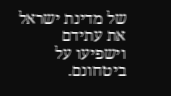של מדינת ישראל את עתידם וישפיעו על ביטחונם.